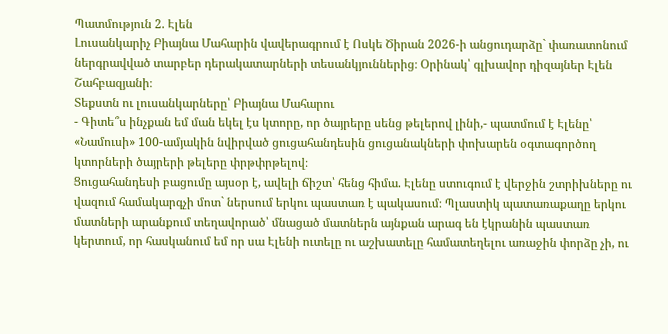Պատմություն 2. Էլեն
Լուսանկարիչ Բիայնա Մահարին վավերագրում է Ոսկե Ծիրան 2026-ի անցուդարձը` փառատոնում ներգրավված տարբեր դերակատարների տեսանկյուններից։ Օրինակ՝ գլխավոր դիզայներ Էլեն Շահբազյանի։
Տեքստն ու լուսանկարները՝ Բիայնա Մահարու
- Գիտե՞ս ինչքան եմ ման եկել էս կտորը, որ ծայրերը սենց թելերով լինի,- պատմում է Էլենը՝ «Նամուսի» 100-ամյակին նվիրված ցուցահանդեսին ցուցանակների փոխարեն օգտագործող կտորների ծայրերի թելերը փրթփրթելով։
Ցուցահանդեսի բացումը այսօր է, ավելի ճիշտ՝ հենց հիմա. Էլենը ստուգում է վերջին շտրիխները ու վազում համակարգչի մոտ` ներսում երկու պաստառ է պակասում։ Պլաստիկ պատառաքաղը երկու մատների արանքում տեղավորած՝ մնացած մատներն այնքան արագ են էկրանին պաստառ կերտում, որ հասկանում եմ որ սա Էլենի ուտելը ու աշխատելը համատեղելու առաջին փորձը չի, ու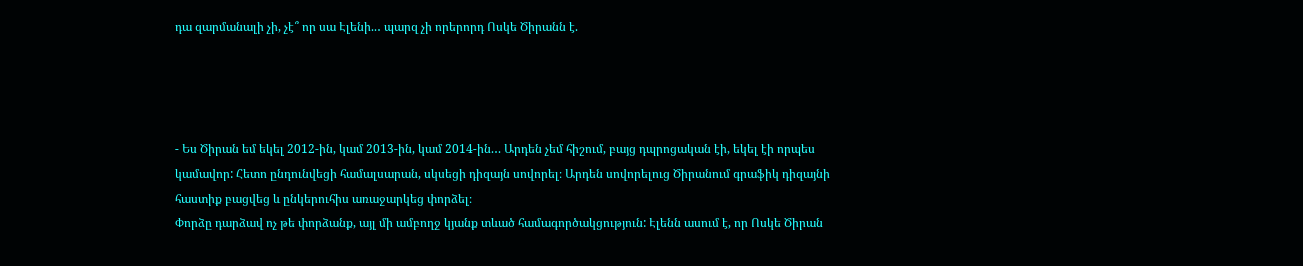դա զարմանալի չի, չէ՞ որ սա Էլենի..․ պարզ չի որերորդ Ոսկե Ծիրանն է.




- Ես Ծիրան եմ եկել 2012-ին, կամ 2013-ին, կամ 2014-ին.․. Արդեն չեմ հիշում, բայց դպրոցական էի, եկել էի որպես կամավոր: Հետո ընդունվեցի համալսարան, սկսեցի դիզայն սովորել։ Արդեն սովորելուց Ծիրանում գրաֆիկ դիզայնի հաստիք բացվեց և ընկերուհիս առաջարկեց փորձել։
Փորձը դարձավ ոչ թե փորձանք, այլ մի ամբողջ կյանք տևած համագործակցություն: Էլենն ասում է, որ Ոսկե Ծիրան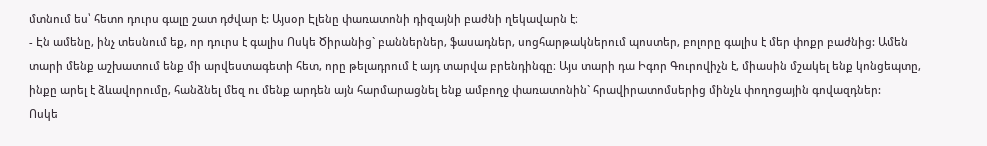մտնում ես՝ հետո դուրս գալը շատ դժվար է: Այսօր Էլենը փառատոնի դիզայնի բաժնի ղեկավարն է։
- Էն ամենը, ինչ տեսնում եք, որ դուրս է գալիս Ոսկե Ծիրանից` բաններներ, ֆասադներ, սոցհարթակներում պոստեր, բոլորը գալիս է մեր փոքր բաժնից: Ամեն տարի մենք աշխատում ենք մի արվեստագետի հետ, որը թելադրում է այդ տարվա բրենդինգը։ Այս տարի դա Իգոր Գուրովիչն է, միասին մշակել ենք կոնցեպտը, ինքը արել է ձևավորումը, հանձնել մեզ ու մենք արդեն այն հարմարացնել ենք ամբողջ փառատոնին` հրավիրատոմսերից մինչև փողոցային գովազդներ:
Ոսկե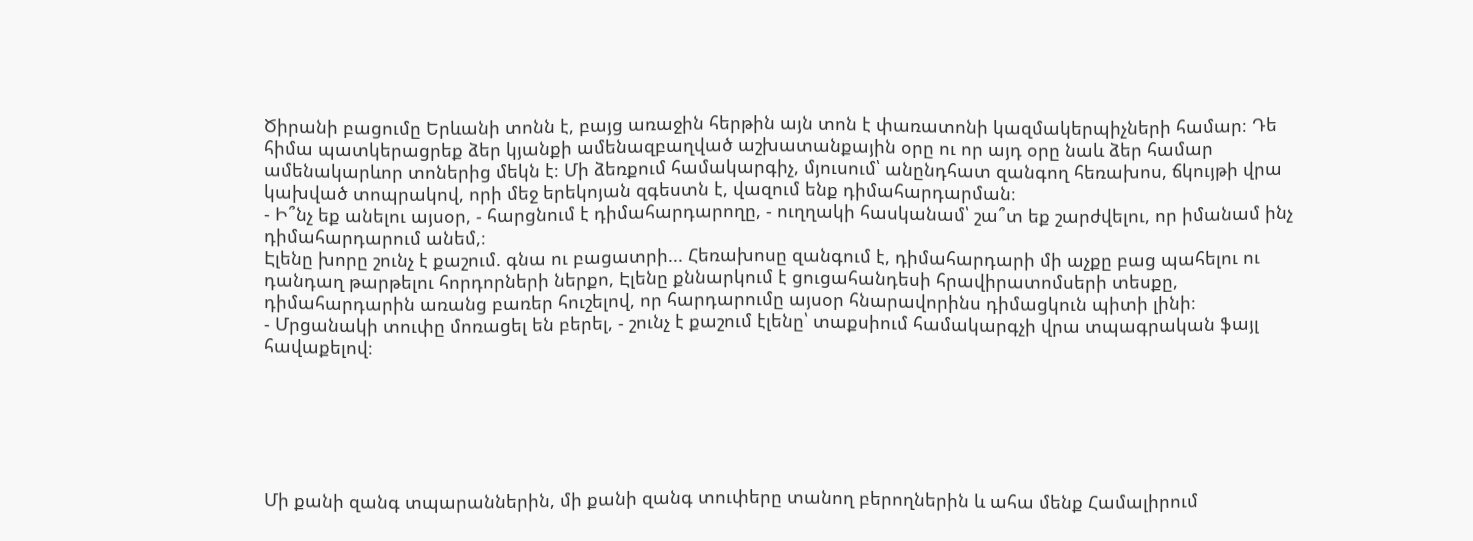Ծիրանի բացումը Երևանի տոնն է, բայց առաջին հերթին այն տոն է փառատոնի կազմակերպիչների համար։ Դե հիմա պատկերացրեք ձեր կյանքի ամենազբաղված աշխատանքային օրը ու որ այդ օրը նաև ձեր համար ամենակարևոր տոներից մեկն է։ Մի ձեռքում համակարգիչ, մյուսում՝ անընդհատ զանգող հեռախոս, ճկույթի վրա կախված տոպրակով, որի մեջ երեկոյան զգեստն է, վազում ենք դիմահարդարման։
- Ի՞նչ եք անելու այսօր, - հարցնում է դիմահարդարողը, - ուղղակի հասկանամ՝ շա՞տ եք շարժվելու, որ իմանամ ինչ դիմահարդարում անեմ,։
Էլենը խորը շունչ է քաշում. գնա ու բացատրի... Հեռախոսը զանգում է, դիմահարդարի մի աչքը բաց պահելու ու դանդաղ թարթելու հորդորների ներքո, Էլենը քննարկում է ցուցահանդեսի հրավիրատոմսերի տեսքը, դիմահարդարին առանց բառեր հուշելով, որ հարդարումը այսօր հնարավորինս դիմացկուն պիտի լինի։
- Մրցանակի տուփը մոռացել են բերել, - շունչ է քաշում էլենը՝ տաքսիում համակարգչի վրա տպագրական ֆայլ հավաքելով։






Մի քանի զանգ տպարաններին, մի քանի զանգ տուփերը տանող բերողներին և ահա մենք Համալիրում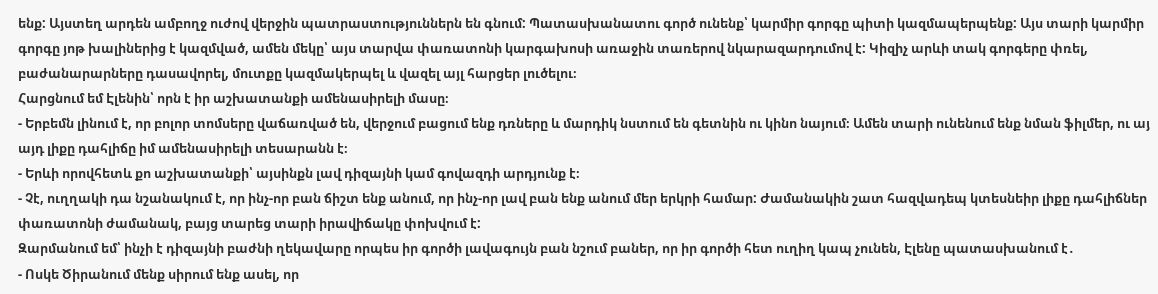ենք: Այստեղ արդեն ամբողջ ուժով վերջին պատրաստություններն են գնում: Պատասխանատու գործ ունենք՝ կարմիր գորգը պիտի կազմապերպենք: Այս տարի կարմիր գորգը յոթ խալիներից է կազմված, ամեն մեկը՝ այս տարվա փառատոնի կարգախոսի առաջին տառերով նկարազարդումով է: Կիզիչ արևի տակ գորգերը փռել, բաժանարարները դասավորել, մուտքը կազմակերպել և վազել այլ հարցեր լուծելու։
Հարցնում եմ Էլենին՝ որն է իր աշխատանքի ամենասիրելի մասը։
- Երբեմն լինում է, որ բոլոր տոմսերը վաճառված են, վերջում բացում ենք դռները և մարդիկ նստում են գետնին ու կինո նայում։ Ամեն տարի ունենում ենք նման ֆիլմեր, ու այ այդ լիքը դահլիճը իմ ամենասիրելի տեսարանն է։
- Երևի որովհետև քո աշխատանքի՝ այսինքն լավ դիզայնի կամ գովազդի արդյունք է։
- Չէ, ուղղակի դա նշանակում է, որ ինչ-որ բան ճիշտ ենք անում, որ ինչ-որ լավ բան ենք անում մեր երկրի համար: Ժամանակին շատ հազվադեպ կտեսնեիր լիքը դահլիճներ փառատոնի ժամանակ, բայց տարեց տարի իրավիճակը փոխվում է:
Զարմանում եմ՝ ինչի է դիզայնի բաժնի ղեկավարը որպես իր գործի լավագույն բան նշում բաներ, որ իր գործի հետ ուղիղ կապ չունեն, Էլենը պատասխանում է․
- Ոսկե Ծիրանում մենք սիրում ենք ասել, որ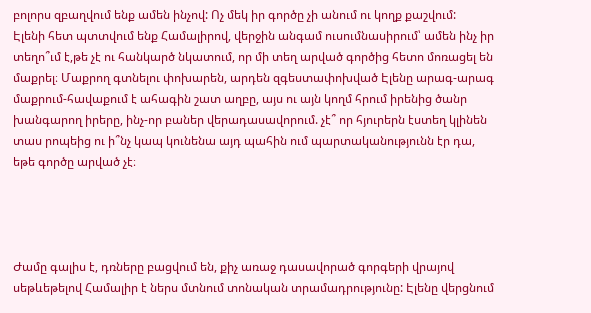բոլորս զբաղվում ենք ամեն ինչով: Ոչ մեկ իր գործը չի անում ու կողք քաշվում:
Էլենի հետ պտտվում ենք Համալիրով, վերջին անգամ ուսումնասիրում՝ ամեն ինչ իր տեղո՞ւմ է,թե չէ ու հանկարծ նկատում, որ մի տեղ արված գործից հետո մոռացել են մաքրել։ Մաքրող գտնելու փոխարեն, արդեն զգեստափոխված Էլենը արագ-արագ մաքրում-հավաքում է ահագին շատ աղբը, այս ու այն կողմ հրում իրենից ծանր խանգարող իրերը, ինչ-որ բաներ վերադասավորում. չէ՞ որ հյուրերն էստեղ կլինեն տաս րոպեից ու ի՞նչ կապ կունենա այդ պահին ում պարտականությունն էր դա, եթե գործը արված չէ։




Ժամը գալիս է, դռները բացվում են, քիչ առաջ դասավորած գորգերի վրայով սեթևեթելով Համալիր է ներս մտնում տոնական տրամադրությունը: Էլենը վերցնում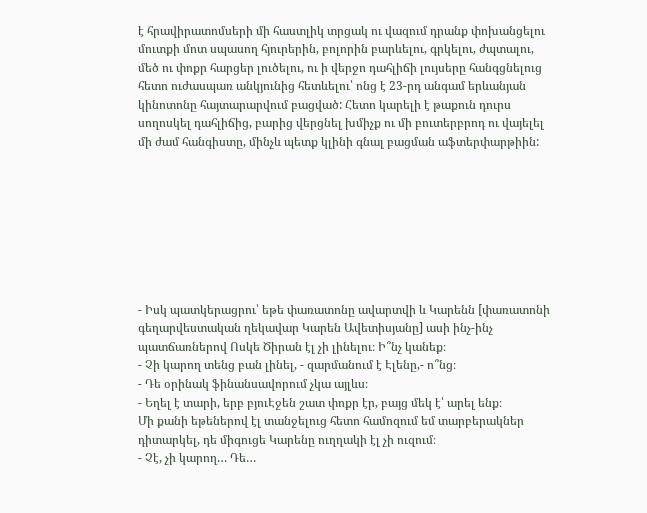է հրավիրատոմսերի մի հաստլիկ տրցակ ու վազում դրանք փոխանցելու մուտքի մոտ սպասող հյուրերին, բոլորին բարևելու, գրկելու, ժպտալու, մեծ ու փոքր հարցեր լուծելու, ու ի վերջո դահլիճի լույսերը հանգցնելուց հետո ուժասպառ անկյունից հետևելու՝ ոնց է 23-րդ անգամ երևանյան կինոտոնը հայտարարվում բացված: Հետո կարելի է թաքուն դուրս սողոսկել դահլիճից, բարից վերցնել խմիչք ու մի բուտերբրոդ ու վայելել մի ժամ հանգիստը, մինչև պետք կլինի գնալ բացման աֆտերփարթիին:








- Իսկ պատկերացրու՝ եթե փառատոնը ավարտվի և Կարենն [փառատոնի գեղարվեստական ղեկավար Կարեն Ավետիսյանը] ասի ինչ-ինչ պատճառներով Ոսկե Ծիրան էլ չի լինելու։ Ի՞նչ կանեք։
- Չի կարող տենց բան լինել, - զարմանում է Էլենը,- ո՞նց։
- Դե օրինակ ֆինանսավորում չկա այլևս։
- Եղել է տարի, երբ բյուԷջեն շատ փոքր էր, բայց մեկ է՝ արել ենք։
Մի քանի եթեներով էլ տանջելուց հետո համոզում եմ տարբերակներ դիտարկել, դե միգուցե Կարենը ուղղակի էլ չի ուզում։
- Չէ, չի կարող… Դե…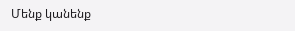Մենք կանենք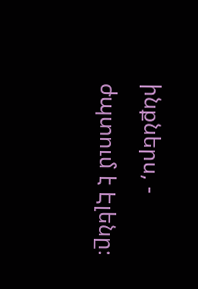ինքներս, - ժպտում է Էլենը։